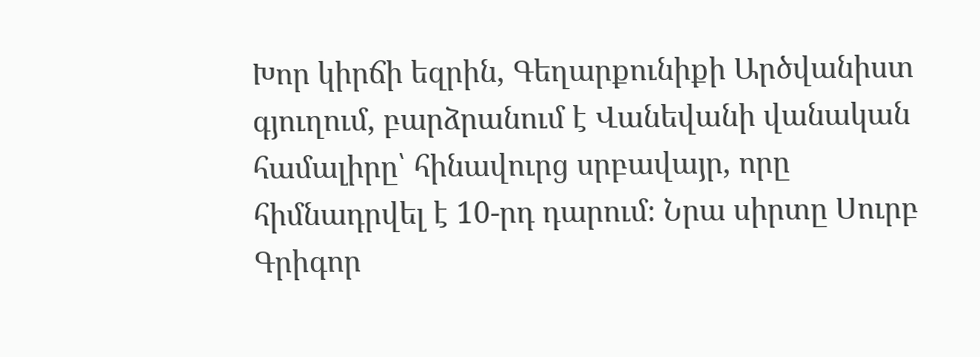Խոր կիրճի եզրին, Գեղարքունիքի Արծվանիստ գյուղում, բարձրանում է Վանեվանի վանական համալիրը՝ հինավուրց սրբավայր, որը հիմնադրվել է 10-րդ դարում։ Նրա սիրտը Սուրբ Գրիգոր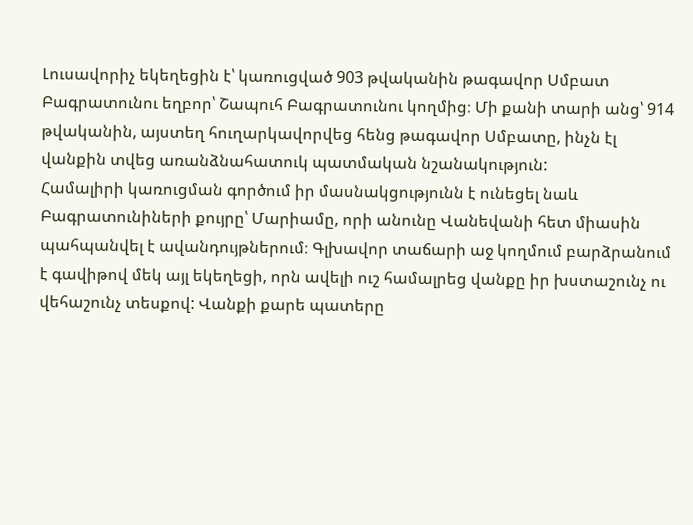Լուսավորիչ եկեղեցին է՝ կառուցված 903 թվականին թագավոր Սմբատ Բագրատունու եղբոր՝ Շապուհ Բագրատունու կողմից։ Մի քանի տարի անց՝ 914 թվականին, այստեղ հուղարկավորվեց հենց թագավոր Սմբատը, ինչն էլ վանքին տվեց առանձնահատուկ պատմական նշանակություն:
Համալիրի կառուցման գործում իր մասնակցությունն է ունեցել նաև Բագրատունիների քույրը՝ Մարիամը, որի անունը Վանեվանի հետ միասին պահպանվել է ավանդույթներում։ Գլխավոր տաճարի աջ կողմում բարձրանում է գավիթով մեկ այլ եկեղեցի, որն ավելի ուշ համալրեց վանքը իր խստաշունչ ու վեհաշունչ տեսքով: Վանքի քարե պատերը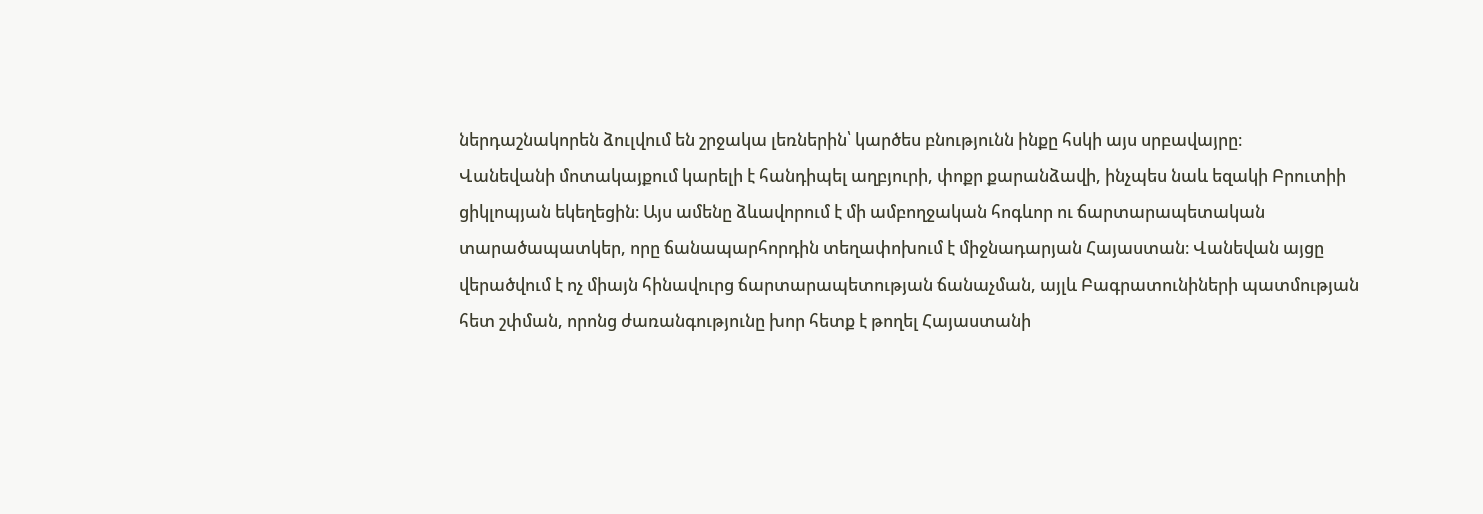ներդաշնակորեն ձուլվում են շրջակա լեռներին՝ կարծես բնությունն ինքը հսկի այս սրբավայրը։
Վանեվանի մոտակայքում կարելի է հանդիպել աղբյուրի, փոքր քարանձավի, ինչպես նաև եզակի Բրուտիի ցիկլոպյան եկեղեցին։ Այս ամենը ձևավորում է մի ամբողջական հոգևոր ու ճարտարապետական տարածապատկեր, որը ճանապարհորդին տեղափոխում է միջնադարյան Հայաստան։ Վանեվան այցը վերածվում է ոչ միայն հինավուրց ճարտարապետության ճանաչման, այլև Բագրատունիների պատմության հետ շփման, որոնց ժառանգությունը խոր հետք է թողել Հայաստանի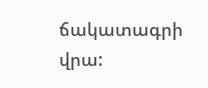ճակատագրի վրա: